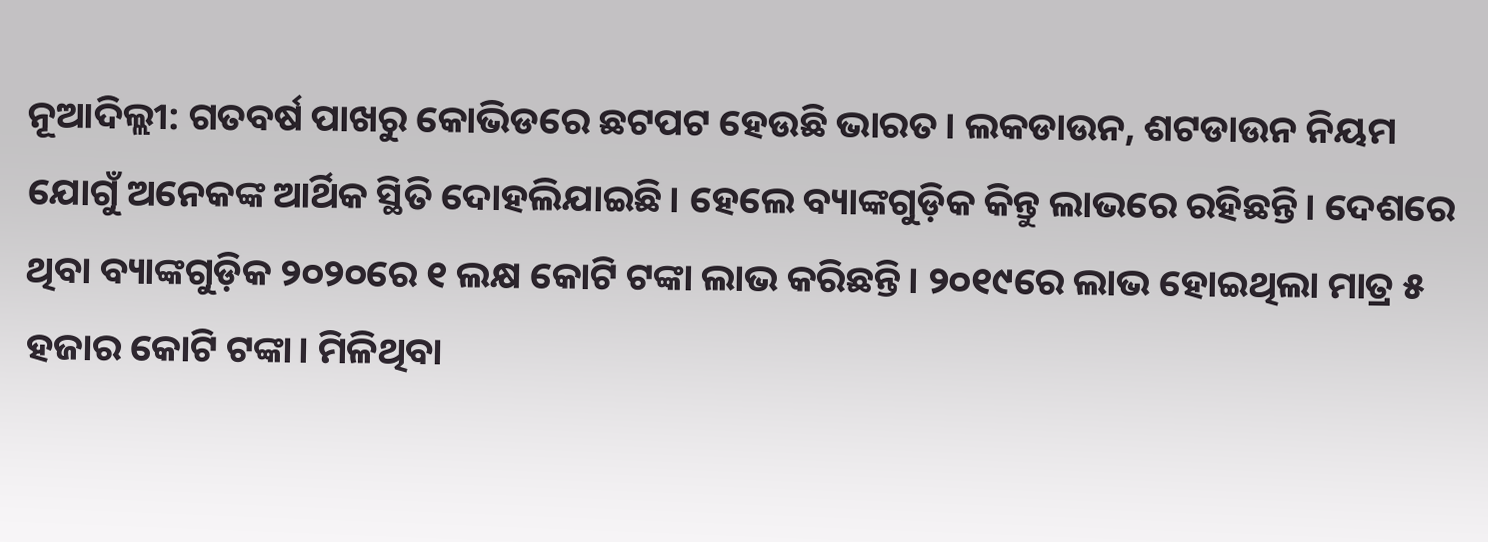ନୂଆଦିଲ୍ଲୀ: ଗତବର୍ଷ ପାଖରୁ କୋଭିଡରେ ଛଟପଟ ହେଉଛି ଭାରତ। ଲକଡାଉନ, ଶଟଡାଉନ ନିୟମ ଯୋଗୁଁ ଅନେକଙ୍କ ଆର୍ଥିକ ସ୍ଥିତି ଦୋହଲିଯାଇଛି। ହେଲେ ବ୍ୟାଙ୍କଗୁଡ଼ିକ କିନ୍ତୁ ଲାଭରେ ରହିଛନ୍ତି। ଦେଶରେ ଥିବା ବ୍ୟାଙ୍କଗୁଡ଼ିକ ୨୦୨୦ରେ ୧ ଲକ୍ଷ କୋଟି ଟଙ୍କା ଲାଭ କରିଛନ୍ତି। ୨୦୧୯ରେ ଲାଭ ହୋଇଥିଲା ମାତ୍ର ୫ ହଜାର କୋଟି ଟଙ୍କା। ମିଳିଥିବା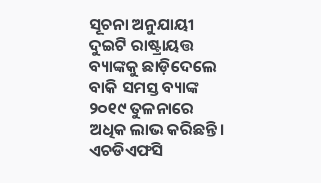ସୂଚନା ଅନୁଯାୟୀ ଦୁଇଟି ରାଷ୍ଟ୍ରାୟତ୍ତ ବ୍ୟାଙ୍କକୁ ଛାଡ଼ିଦେଲେ ବାକି ସମସ୍ତ ବ୍ୟାଙ୍କ ୨୦୧୯ ତୁଳନାରେ ଅଧିକ ଲାଭ କରିଛନ୍ତି। ଏଚଡିଏଫସି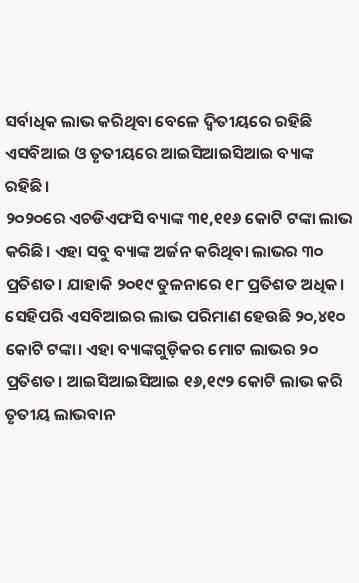ସର୍ବାଧିକ ଲାଭ କରିଥିବା ବେଳେ ଦ୍ୱିତୀୟରେ ରହିଛି ଏସବିଆଇ ଓ ତୃତୀୟରେ ଆଇସିଆଇସିଆଇ ବ୍ୟାଙ୍କ ରହିଛି।
୨୦୨୦ରେ ଏଚଡିଏଫସି ବ୍ୟାଙ୍କ ୩୧,୧୧୬ କୋଟି ଟଙ୍କା ଲାଭ କରିଛି। ଏହା ସବୁ ବ୍ୟାଙ୍କ ଅର୍ଜନ କରିଥିବା ଲାଭର ୩୦ ପ୍ରତିଶତ। ଯାହାକି ୨୦୧୯ ତୁଳନାରେ ୧୮ ପ୍ରତିଶତ ଅଧିକ। ସେହିପରି ଏସବିଆଇର ଲାଭ ପରିମାଣ ହେଉଛି ୨୦,୪୧୦ କୋଟି ଟଙ୍କା। ଏହା ବ୍ୟାଙ୍କଗୁଡ଼ିକର ମୋଟ ଲାଭର ୨୦ ପ୍ରତିଶତ। ଆଇସିଆଇସିଆଇ ୧୬,୧୯୨ କୋଟି ଲାଭ କରି ତୃତୀୟ ଲାଭବାନ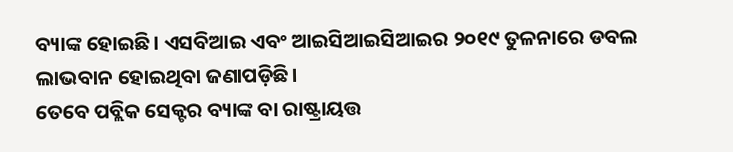ବ୍ୟାଙ୍କ ହୋଇଛି। ଏସବିଆଇ ଏବଂ ଆଇସିଆଇସିଆଇର ୨୦୧୯ ତୁଳନାରେ ଡବଲ ଲାଭବାନ ହୋଇଥିବା ଜଣାପଡ଼ିଛି।
ତେବେ ପବ୍ଲିକ ସେକ୍ଟର ବ୍ୟାଙ୍କ ବା ରାଷ୍ଟ୍ରାୟତ୍ତ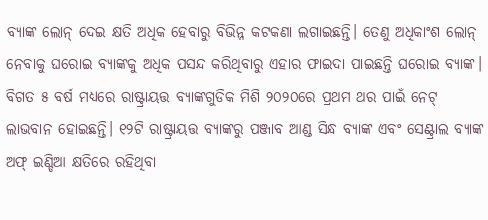ବ୍ୟାଙ୍କ ଲୋନ୍ ଦେଇ କ୍ଷତି ଅଧିକ ହେବାରୁ ବିଭିନ୍ନ କଟକଣା ଲଗାଇଛନ୍ତି। ତେଣୁ ଅଧିକାଂଶ ଲୋନ୍ ନେବାକୁ ଘରୋଇ ବ୍ୟାଙ୍କକୁ ଅଧିକ ପସନ୍ଦ କରିଥିବାରୁ ଏହାର ଫାଇଦା ପାଇଛନ୍ତି ଘରୋଇ ବ୍ୟାଙ୍କ। ବିଗତ ୫ ବର୍ଷ ମଧ୍ୟରେ ରାଷ୍ଟ୍ରାୟତ୍ତ ବ୍ୟାଙ୍କଗୁଡିକ ମିଶି ୨୦୨୦ରେ ପ୍ରଥମ ଥର ପାଇଁ ନେଟ୍ ଲାଭବାନ ହୋଇଛନ୍ତି। ୧୨ଟି ରାଷ୍ଟ୍ରାୟତ୍ତ ବ୍ୟାଙ୍କରୁ ପଞ୍ଜାବ ଆଣ୍ଡ ସିନ୍ଧ ବ୍ୟାଙ୍କ ଏବଂ ସେଣ୍ଟ୍ରାଲ ବ୍ୟାଙ୍କ ଅଫ୍ ଇଣ୍ଡିଆ କ୍ଷତିରେ ରହିଥିବା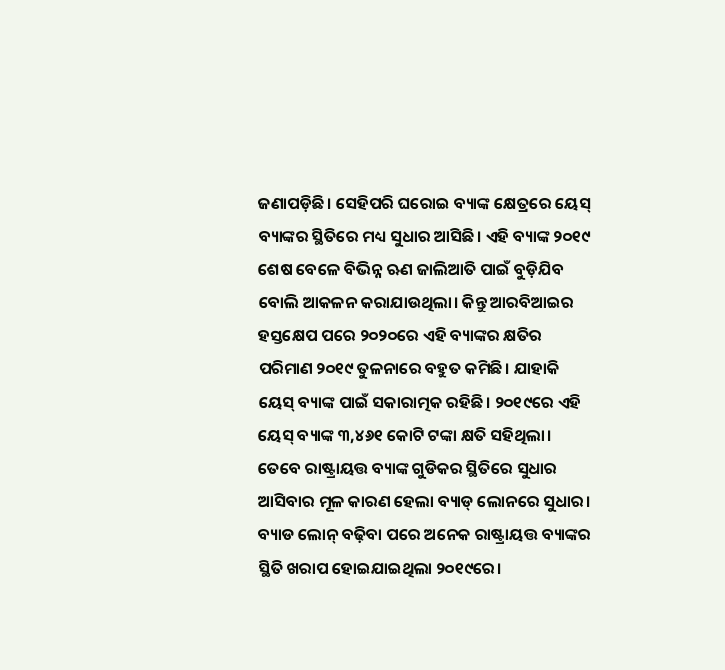ଜଣାପଡ଼ିଛି। ସେହିପରି ଘରୋଇ ବ୍ୟାଙ୍କ କ୍ଷେତ୍ରରେ ୟେସ୍ ବ୍ୟାଙ୍କର ସ୍ଥିତିରେ ମଧ୍ୟ ସୁଧାର ଆସିଛି। ଏହି ବ୍ୟାଙ୍କ ୨୦୧୯ ଶେଷ ବେଳେ ବିଭିନ୍ନ ଋଣ ଜାଲିଆତି ପାଇଁ ବୁଡ଼ିଯିବ ବୋଲି ଆକଳନ କରାଯାଉଥିଲା। କିନ୍ତୁ ଆରବିଆଇର ହସ୍ତକ୍ଷେପ ପରେ ୨୦୨୦ରେ ଏହି ବ୍ୟାଙ୍କର କ୍ଷତିର ପରିମାଣ ୨୦୧୯ ତୁଳନାରେ ବହୁତ କମିଛି। ଯାହାକି ୟେସ୍ ବ୍ୟାଙ୍କ ପାଇଁ ସକାରାତ୍ମକ ରହିଛି। ୨୦୧୯ରେ ଏହି ୟେସ୍ ବ୍ୟାଙ୍କ ୩,୪୬୧ କୋଟି ଟଙ୍କା କ୍ଷତି ସହିଥିଲା।
ତେବେ ରାଷ୍ଟ୍ରାୟତ୍ତ ବ୍ୟାଙ୍କ ଗୁଡିକର ସ୍ଥିତିରେ ସୁଧାର ଆସିବାର ମୂଳ କାରଣ ହେଲା ବ୍ୟାଡ୍ ଲୋନରେ ସୁଧାର। ବ୍ୟାଡ ଲୋନ୍ ବଢ଼ିବା ପରେ ଅନେକ ରାଷ୍ଟ୍ରାୟତ୍ତ ବ୍ୟାଙ୍କର ସ୍ଥିତି ଖରାପ ହୋଇଯାଇଥିଲା ୨୦୧୯ରେ।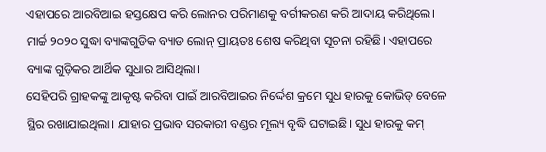ଏହାପରେ ଆରବିଆଇ ହସ୍ତକ୍ଷେପ କରି ଲୋନର ପରିମାଣକୁ ବର୍ଗୀକରଣ କରି ଆଦାୟ କରିଥିଲେ। ମାର୍ଚ୍ଚ ୨୦୨୦ ସୁଦ୍ଧା ବ୍ୟାଙ୍କଗୁଡିକ ବ୍ୟାଡ ଲୋନ୍ ପ୍ରାୟତଃ ଶେଷ କରିଥିବା ସୂଚନା ରହିଛି। ଏହାପରେ ବ୍ୟାଙ୍କ ଗୁଡ଼ିକର ଆର୍ଥିକ ସୁଧାର ଆସିଥିଲା।
ସେହିପରି ଗ୍ରାହକଙ୍କୁ ଆକୃଷ୍ଟ କରିବା ପାଇଁ ଆରବିଆଇର ନିର୍ଦ୍ଦେଶ କ୍ରମେ ସୁଧ ହାରକୁ କୋଭିଡ୍ ବେଳେ ସ୍ଥିର ରଖାଯାଇଥିଲା। ଯାହାର ପ୍ରଭାବ ସରକାରୀ ବଣ୍ଡର ମୂଲ୍ୟ ବୃଦ୍ଧି ଘଟାଇଛି। ସୁଧ ହାରକୁ କମ୍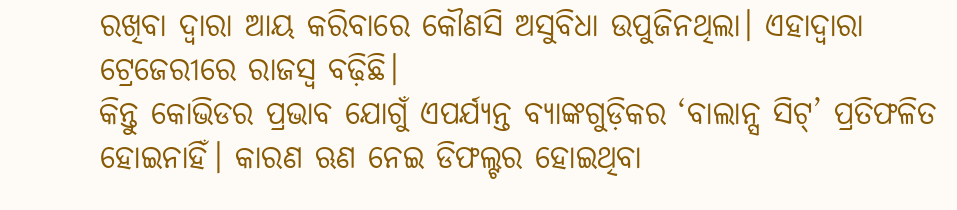ରଖିବା ଦ୍ୱାରା ଆୟ କରିବାରେ କୌଣସି ଅସୁବିଧା ଉପୁଜିନଥିଲା। ଏହାଦ୍ୱାରା ଟ୍ରେଜେରୀରେ ରାଜସ୍ୱ ବଢ଼ିଛି।
କିନ୍ତୁ କୋଭିଡର ପ୍ରଭାବ ଯୋଗୁଁ ଏପର୍ଯ୍ୟନ୍ତ ବ୍ୟାଙ୍କଗୁଡ଼ିକର ‘ବାଲାନ୍ସ ସିଟ୍’ ପ୍ରତିଫଳିତ ହୋଇନାହିଁ। କାରଣ ଋଣ ନେଇ ଡିଫଲ୍ଟର ହୋଇଥିବା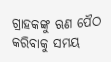ଗ୍ରାହକଙ୍କୁ ଋଣ ପୈଠ କରିବାକୁ ସମୟ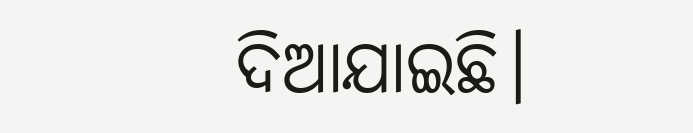ଦିଆଯାଇଛି।